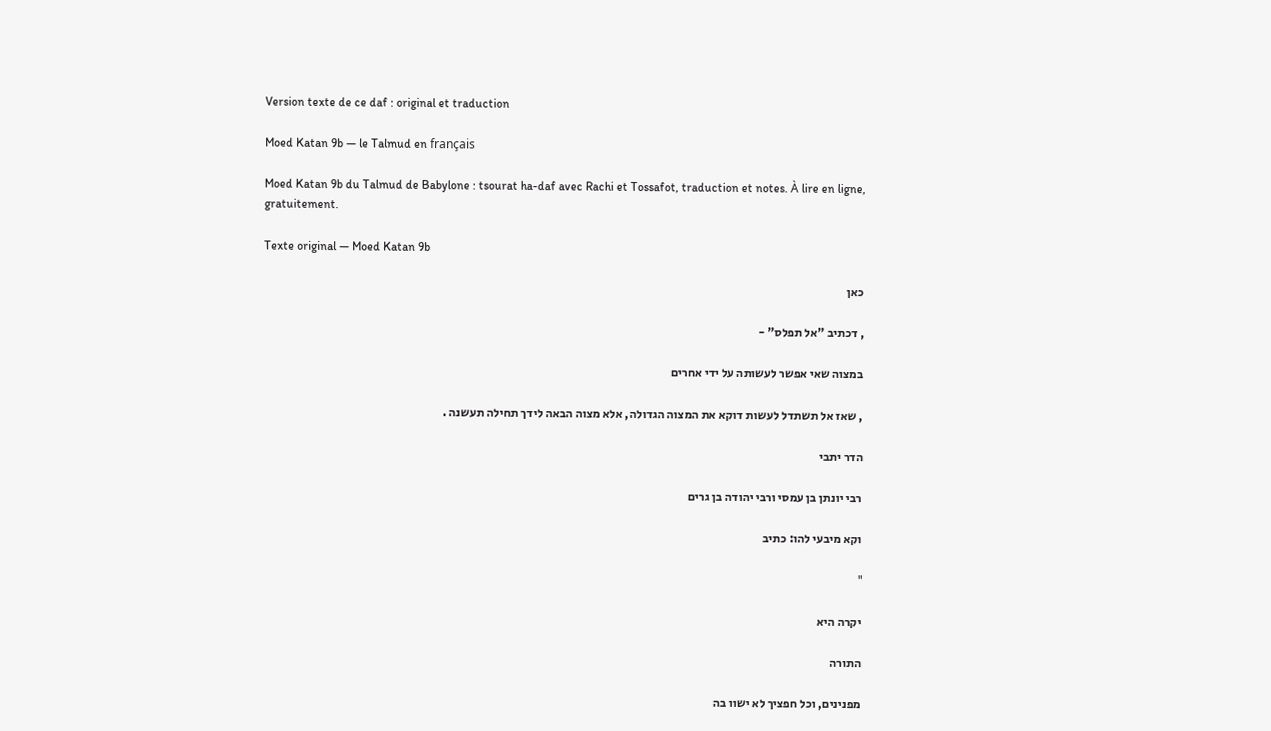Version texte de ce daf : original et traduction

Moed Katan 9b — le Talmud en français

Moed Katan 9b du Talmud de Babylone : tsourat ha-daf avec Rachi et Tossafot, traduction et notes. À lire en ligne, gratuitement.

Texte original — Moed Katan 9b

כאן

, דכתיב "אל תפלס" -

במצוה שאי אפשר לעשותה על ידי אחרים

, שאז אל תשתדל לעשות דוקא את המצוה הגדולה, אלא מצוה הבאה לידך תחילה תעשנה .

הדר יתבי

רבי יונתן בן עמסי ורבי יהודה בן גרים

וקא מיבעי להו: כתיב

"

יקרה היא

התורה

מפנינים, וכל חפציך לא ישוו בה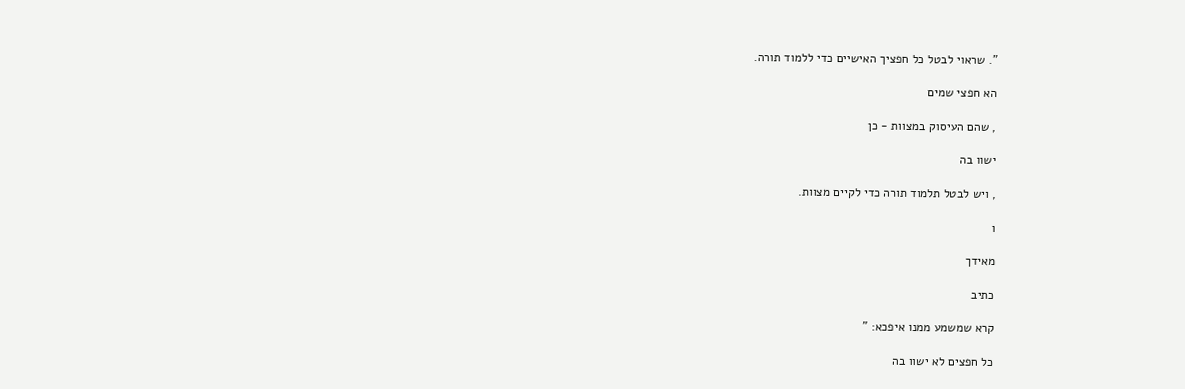". שראוי לבטל כל חפציך האישיים כדי ללמוד תורה.

הא חפצי שמים

, שהם העיסוק במצוות - כן

ישוו בה

, ויש לבטל תלמוד תורה כדי לקיים מצוות.

ו

מאידך

כתיב

קרא שמשמע ממנו איפכא: "

כל חפצים לא ישוו בה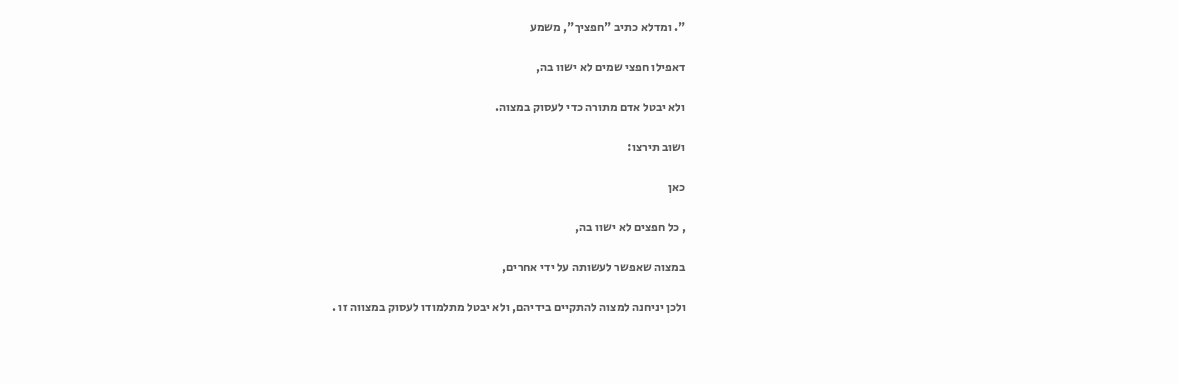". ומדלא כתיב "חפציך", משמע

דאפילו חפצי שמים לא ישוו בה,

ולא יבטל אדם מתורה כדי לעסוק במצוה.

ושוב תירצו:

כאן

, כל חפצים לא ישוו בה,

במצוה שאפשר לעשותה על ידי אחרים,

ולכן יניחנה למצוה להתקיים בידיהם, ולא יבטל מתלמודו לעסוק במצווה זו .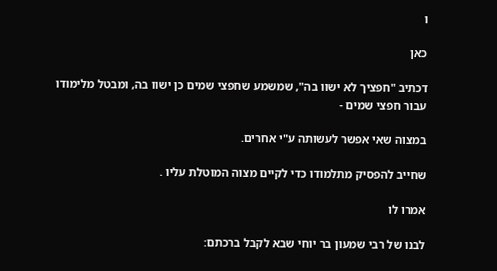ו

כאן

דכתיב "חפציך לא ישוו בה", שמשמע שחפצי שמים כן ישוו בה, ומבטל מלימודו עבור חפצי שמים -

במצוה שאי אפשר לעשותה ע"י אחרים.

שחייב להפסיק מתלמודו כדי לקיים מצוה המוטלת עליו .

אמרו לו

לבנו של רבי שמעון בר יוחי שבא לקבל ברכתם: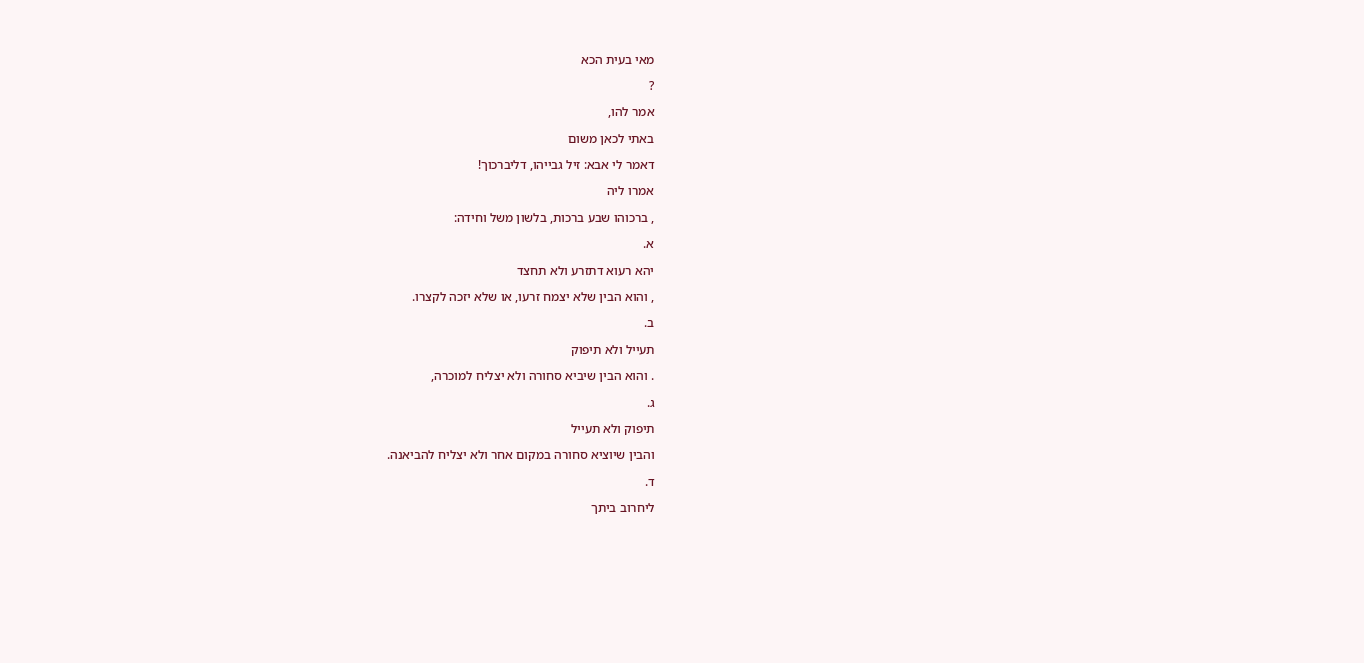מאי בעית הכא

?

אמר להו,

באתי לכאן משום

דאמר לי אבא: זיל גבייהו, דליברכוך!

אמרו ליה

, ברכוהו שבע ברכות, בלשון משל וחידה:

א.

יהא רעוא דתזרע ולא תחצד

, והוא הבין שלא יצמח זרעו, או שלא יזכה לקצרו.

ב.

תעייל ולא תיפוק

. והוא הבין שיביא סחורה ולא יצליח למוכרה,

ג.

תיפוק ולא תעייל

והבין שיוציא סחורה במקום אחר ולא יצליח להביאנה.

ד.

ליחרוב ביתך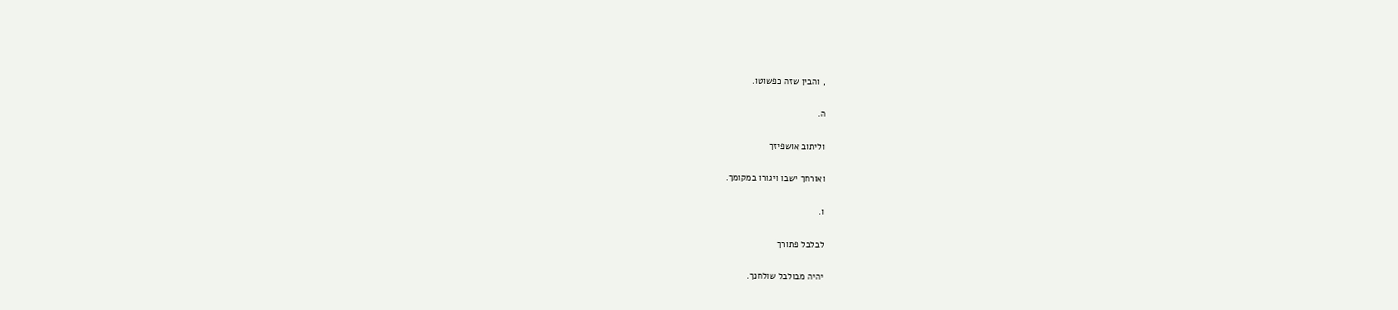, והבין שזה כפשוטו.

ה.

וליתוב אושפיזך

ואורחך ישבו ויגורו במקומך.

ו.

לבלבל פתורך

יהיה מבולבל שולחנך.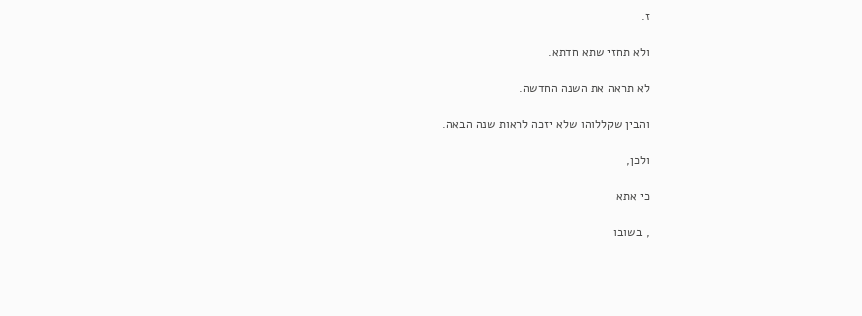ז.

ולא תחזי שתא חדתא.

לא תראה את השנה החדשה.

והבין שקללוהו שלא יזכה לראות שנה הבאה.

ולכן,

כי אתא

, בשובו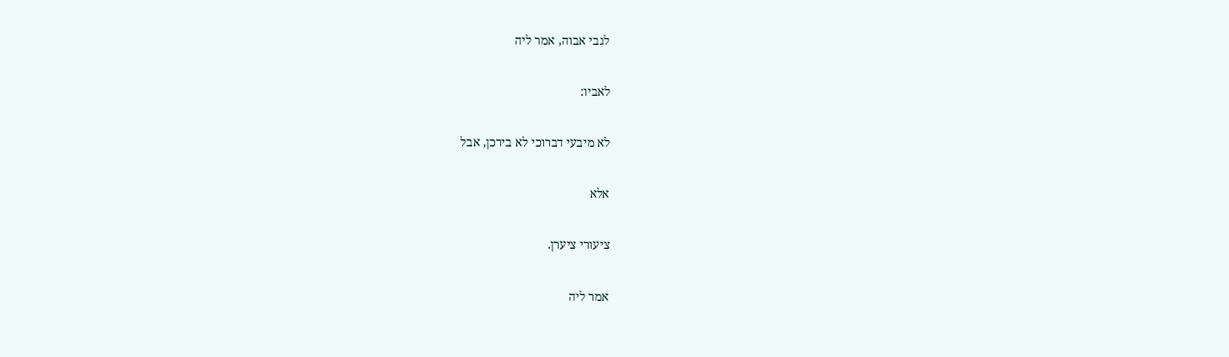לגבי אבוה, אמר ליה

לאביו:

לא מיבעי דברוכי לא בירכן, אבל

אלא

ציעורי ציערן.

אמר ליה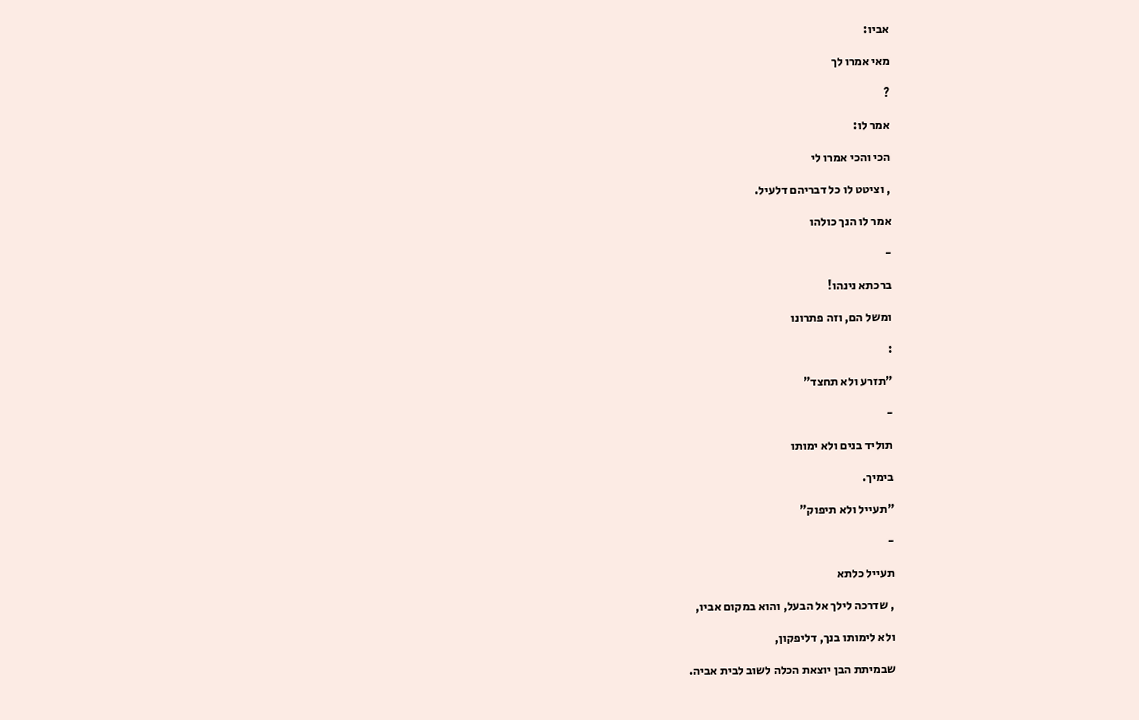אביו:

מאי אמרו לך

?

אמר לו:

הכי והכי אמרו לי

, וציטט לו כל דבריהם דלעיל.

אמר לו הנך כולהו

-

ברכתא נינהו!

ומשל הם, וזה פתרונו

:

"תזרע ולא תחצד"

-

תוליד בנים ולא ימותו

בימיך.

"תעייל ולא תיפוק"

-

תעייל כלתא

, שדרכה לילך אל הבעל, והוא במקום אביו,

ולא לימותו בנך, דליפקון,

שבמיתת הבן יוצאת הכלה לשוב לבית אביה.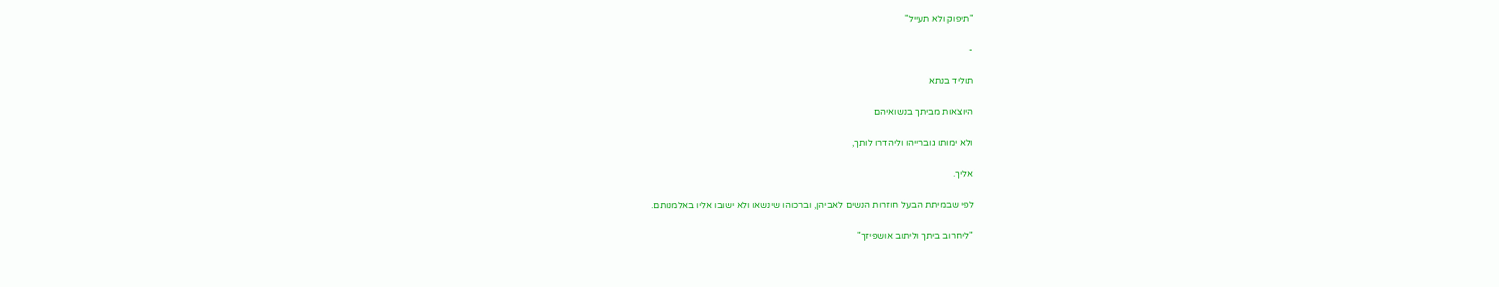"תיפוק ולא תעייל"

-

תוליד בנתא

היוצאות מביתך בנשואיהם

ולא ימותו גוברייהו וליהדרו לותך,

אליך.

לפי שבמיתת הבעל חוזרות הנשים לאביהן, וברכוהו שינשאו ולא ישובו אליו באלמנותם.

"ליחרוב ביתך וליתוב אושפיזך"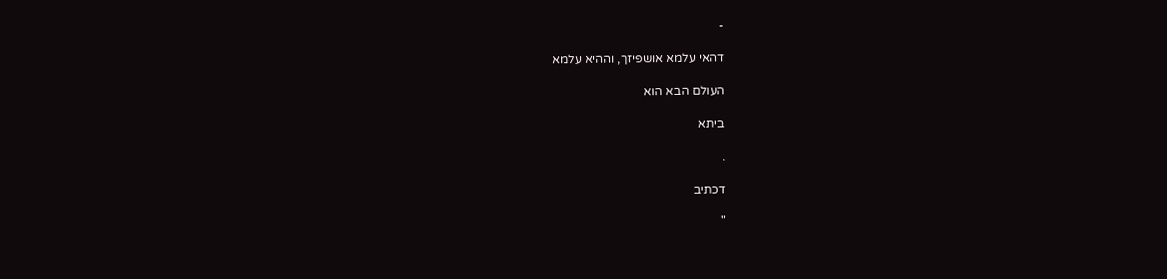-

דהאי עלמא אושפיזך, וההיא עלמא

העולם הבא הוא

ביתא

.

דכתיב

"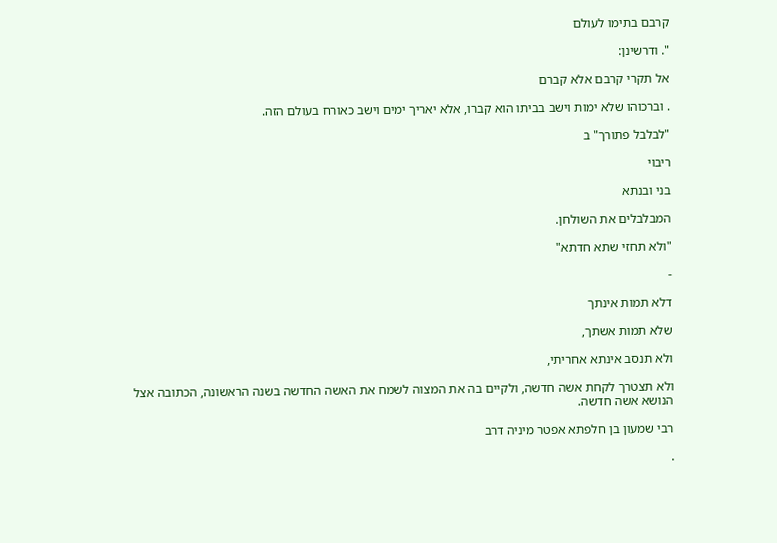קרבם בתימו לעולם

". ודרשינן:

אל תקרי קרבם אלא קברם

. וברכוהו שלא ימות וישב בביתו הוא קברו, אלא יאריך ימים וישב כאורח בעולם הזה.

"לבלבל פתורך" ב

ריבוי

בני ובנתא

המבלבלים את השולחן.

"ולא תחזי שתא חדתא"

-

דלא תמות אינתך

שלא תמות אשתך,

ולא תנסב אינתא אחריתי,

ולא תצטרך לקחת אשה חדשה, ולקיים בה את המצוה לשמח את האשה החדשה בשנה הראשונה, הכתובה אצל הנושא אשה חדשה.

רבי שמעון בן חלפתא אפטר מיניה דרב

.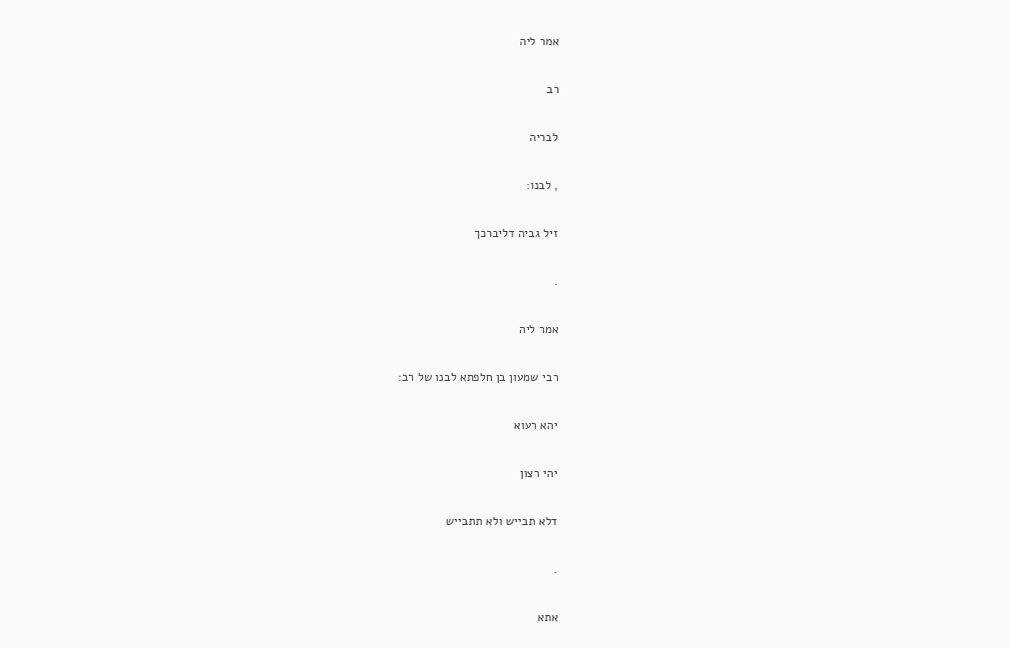אמר ליה

רב

לבריה

, לבנו:

זיל גביה דליברכך

.

אמר ליה

רבי שמעון בן חלפתא לבנו של רב:

יהא רעוא

יהי רצון

דלא תבייש ולא תתבייש

.

אתא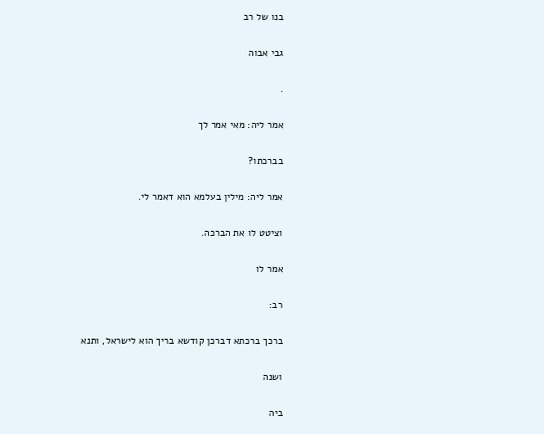בנו של רב

גבי אבוה

.

אמר ליה: מאי אמר לך

בברכתו?

אמר ליה: מילין בעלמא הוא דאמר לי.

וציטט לו את הברכה.

אמר לו

רב:

ברכך ברכתא דברכן קודשא בריך הוא לישראל, ותנא

ושנה

ביה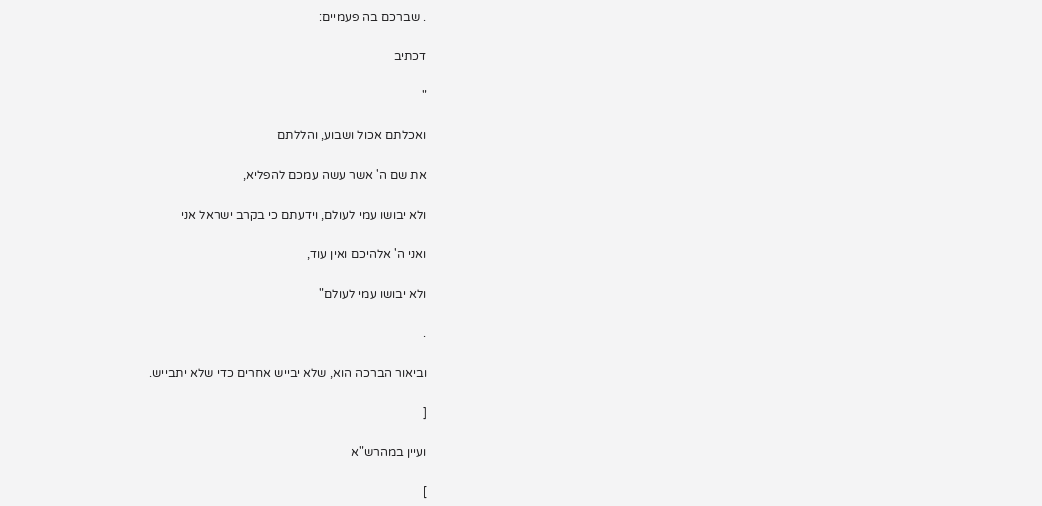. שברכם בה פעמיים:

דכתיב

"

ואכלתם אכול ושבוע, והללתם

את שם ה' אשר עשה עמכם להפליא,

ולא יבושו עמי לעולם, וידעתם כי בקרב ישראל אני

ואני ה' אלהיכם ואין עוד,

ולא יבושו עמי לעולם"

.

וביאור הברכה הוא, שלא יבייש אחרים כדי שלא יתבייש.

[

ועיין במהרש"א

]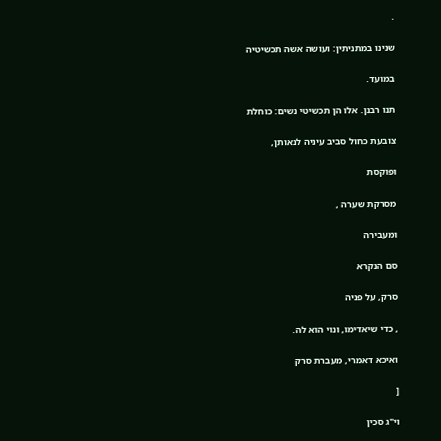.

שנינו במתניתין: ועושה אשה תכשיטיה

במועד.

תנו רבנן. אלו הן תכשיטי נשים: כוחלת

צובעת כחול סביב עיניה לנאותן,

ופוקסת

מסרקת שערה ,

ומעבירה

סם הנקרא

סרק, על פניה

, כדי שיאדימו, ונוי הוא לה.

ואיכא דאמרי, מעברת סרק

[

וי"ג סכין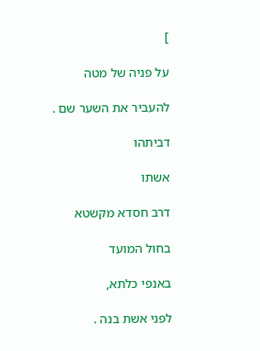]

על פניה של מטה

להעביר את השער שם .

דביתהו

אשתו

דרב חסדא מקשטא

בחול המועד

באנפי כלתא,

לפני אשת בנה .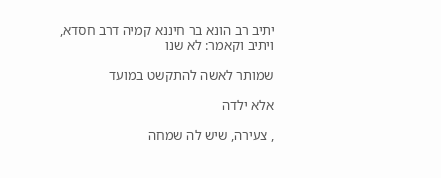יתיב רב הונא בר חיננא קמיה דרב חסדא, ויתיב וקאמר: לא שנו

שמותר לאשה להתקשט במועד

אלא ילדה

, צעירה, שיש לה שמחה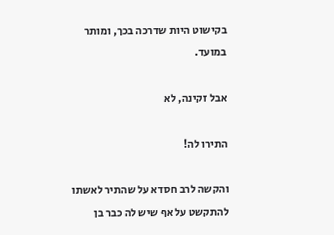בקישוט היות שדרכה בכך, ומותר במועד.

אבל זקינה, לא

התירו לה!

והקשה לרב חסדא על שהתיר לאשתו להתקשט על אף שיש לה כבר בן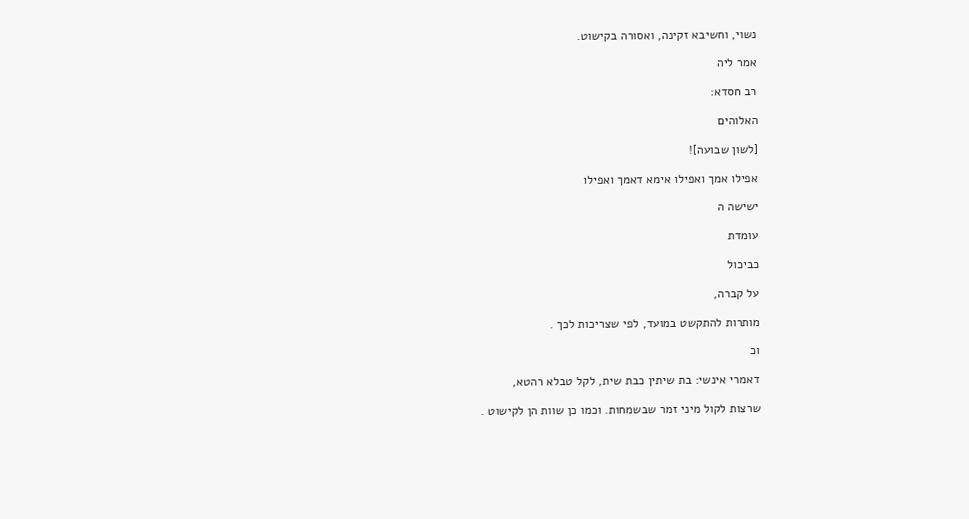נשוי, וחשיבא זקינה, ואסורה בקישוט.

אמר ליה

רב חסדא:

האלוהים

[לשון שבועה]!

אפילו אמך ואפילו אימא דאמך ואפילו

ישישה ה

עומדת

כביכול

על קברה,

מותרות להתקשט במועד, לפי שצריכות לכך .

וכ

דאמרי אינשי: בת שיתין כבת שית, לקל טבלא רהטא,

שרצות לקול מיני זמר שבשמחות. וכמו כן שוות הן לקישוט .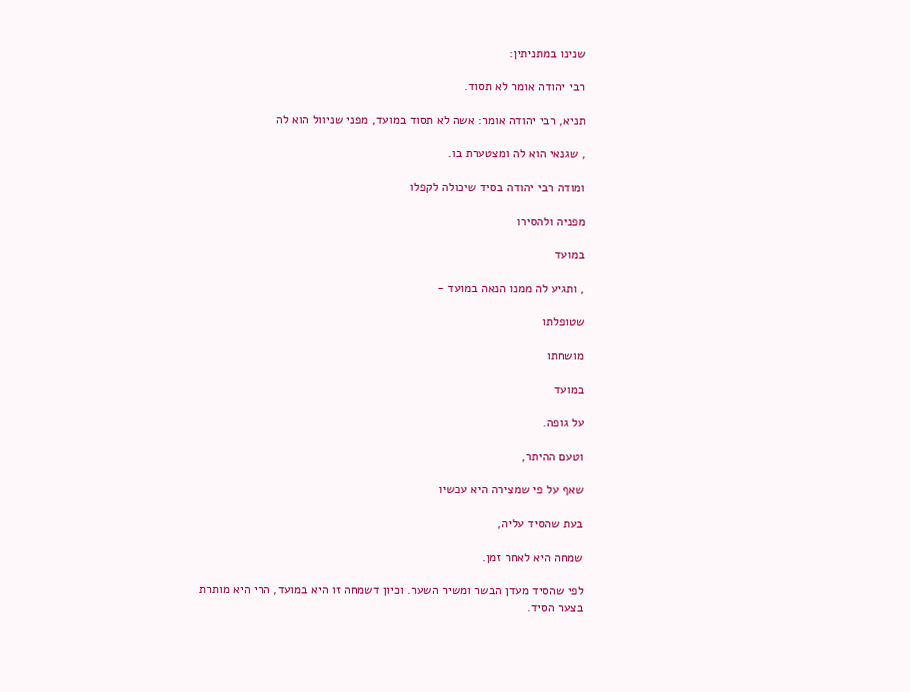שנינו במתניתין:

רבי יהודה אומר לא תסוד.

תניא, רבי יהודה אומר: אשה לא תסוד במועד, מפני שניוול הוא לה

, שגנאי הוא לה ומצטערת בו.

ומודה רבי יהודה בסיד שיכולה לקפלו

מפניה ולהסירו

במועד

, ותגיע לה ממנו הנאה במועד -

שטופלתו

מושחתו

במועד

על גופה.

וטעם ההיתר,

שאף על פי שמצירה היא עכשיו

בעת שהסיד עליה,

שמחה היא לאחר זמן.

לפי שהסיד מעדן הבשר ומשיר השער. וכיון דשמחה זו היא במועד, הרי היא מותרת בצער הסיד.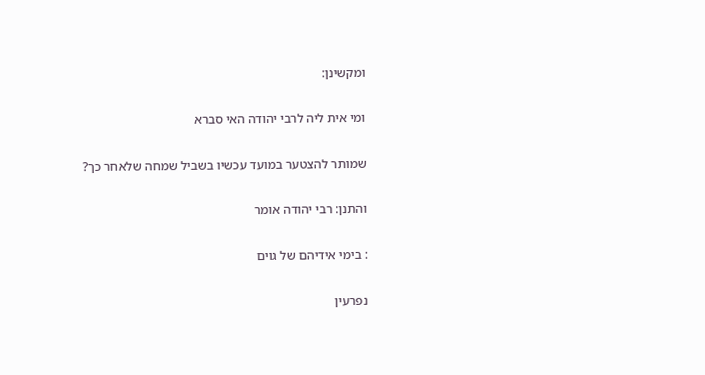ומקשינן:

ומי אית ליה לרבי יהודה האי סברא

שמותר להצטער במועד עכשיו בשביל שמחה שלאחר כך?

והתנן: רבי יהודה אומר

: בימי אידיהם של גוים

נפרעין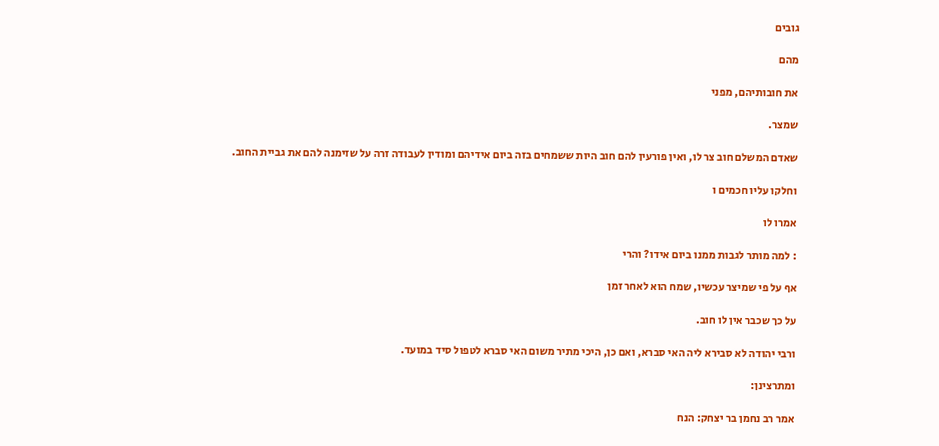גובים

מהם

את חובותיהם, מפני

שמצר.

שאדם המשלם חוב צר לו, ואין פורעין להם חוב היות ששמחים בזה ביום אידיהם ומודין לעבודה זרה על שזימנה להם את גביית החוב.

וחלקו עליו חכמים ו

אמרו לו

: למה מותר לגבות ממנו ביום אידו? והרי

אף על פי שמיצר עכשיו, שמח הוא לאחר זמן

על כך שכבר אין לו חוב.

ורבי יהודה לא סבירא ליה האי סברא, ואם כן, היכי מתיר משום האי סברא לטפול סיד במועד.

ומתרצינן:

אמר רב נחמן בר יצחק: הנח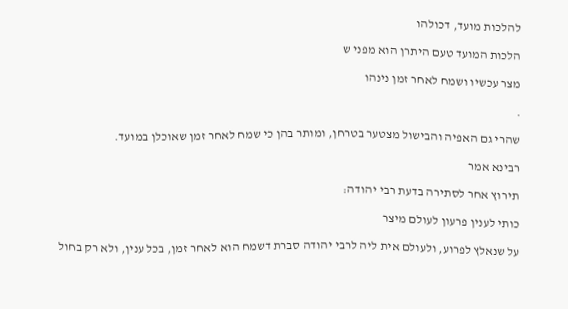להלכות מועד, דכולהו

הלכות המועד טעם היתרן הוא מפני ש

מצר עכשיו ושמח לאחר זמן נינהו

.

שהרי גם האפיה והבישול מצטער בטרחן, ומותר בהן כי שמח לאחר זמן שאוכלן במועד.

רבינא אמר

תירוץ אחר לסתירה בדעת רבי יהודה:

כותי לענין פרעון לעולם מיצר

על שנאלץ לפרוע, ולעולם אית ליה לרבי יהודה סברת דשמח הוא לאחר זמן, בכל ענין, ולא רק בחול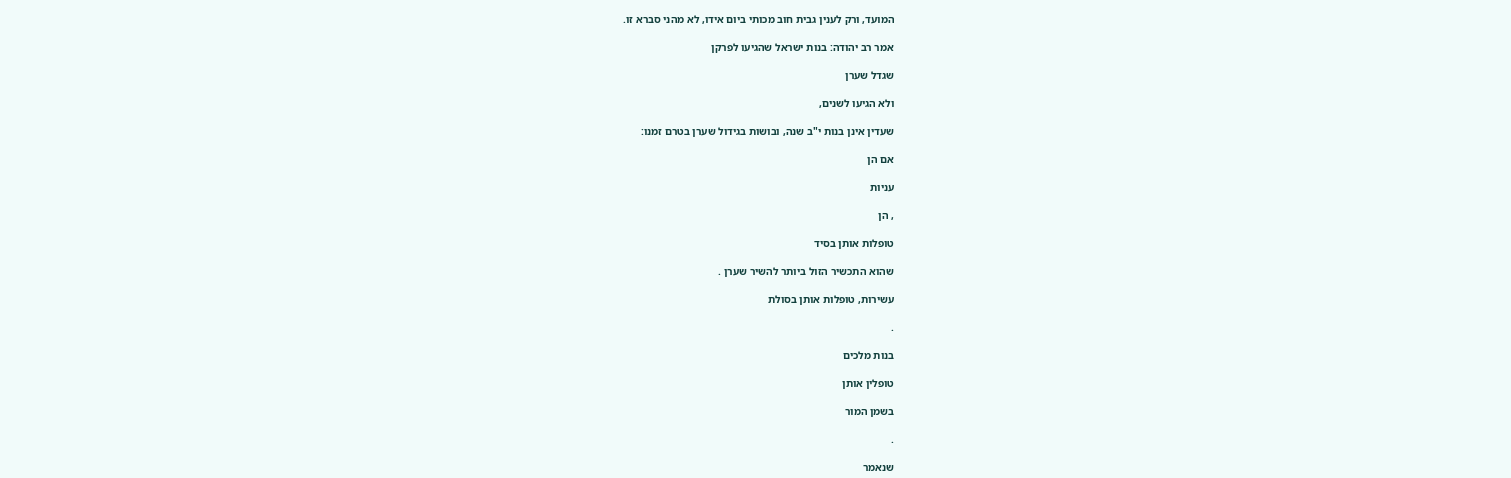המועד, ורק לענין גבית חוב מכותי ביום אידו, לא מהני סברא זו.

אמר רב יהודה: בנות ישראל שהגיעו לפרקן

שגדל שערן

ולא הגיעו לשנים,

שעדין אינן בנות י"ב שנה, ובושות בגידול שערן בטרם זמנו:

אם הן

עניות

, הן

טופלות אותן בסיד

שהוא התכשיר הזול ביותר להשיר שערן .

עשירות, טופלות אותן בסולת

.

בנות מלכים

טופלין אותן

בשמן המור

.

שנאמר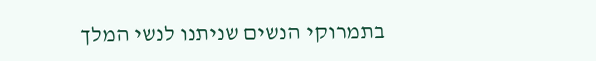בתמרוקי הנשים שניתנו לנשי המלך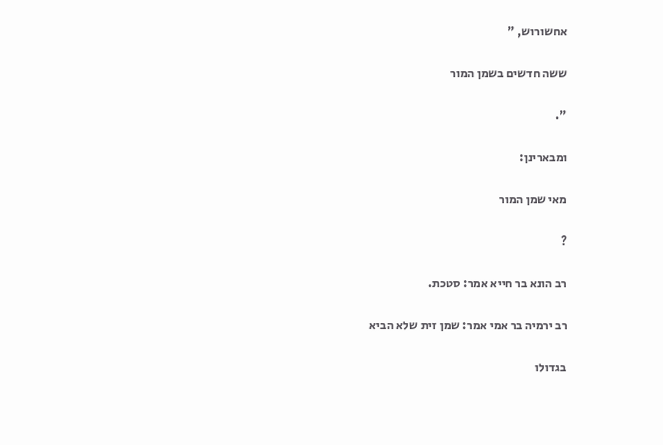אחשורוש, "

ששה חדשים בשמן המור

".

ומבארינן:

מאי שמן המור

?

רב הונא בר חייא אמר: סטכת.

רב ירמיה בר אמי אמר: שמן זית שלא הביא

בגדולו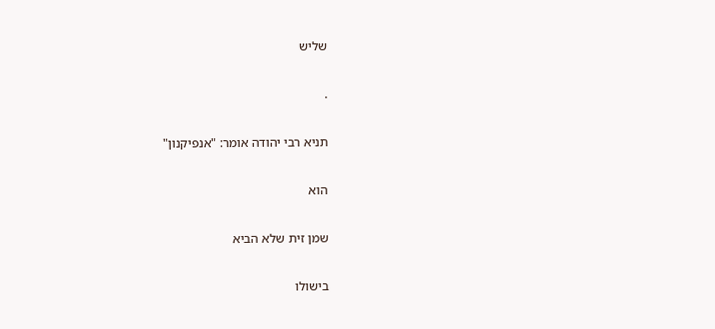שליש

.

תניא רבי יהודה אומר: "אנפיקנון"

הוא

שמן זית שלא הביא

בישולו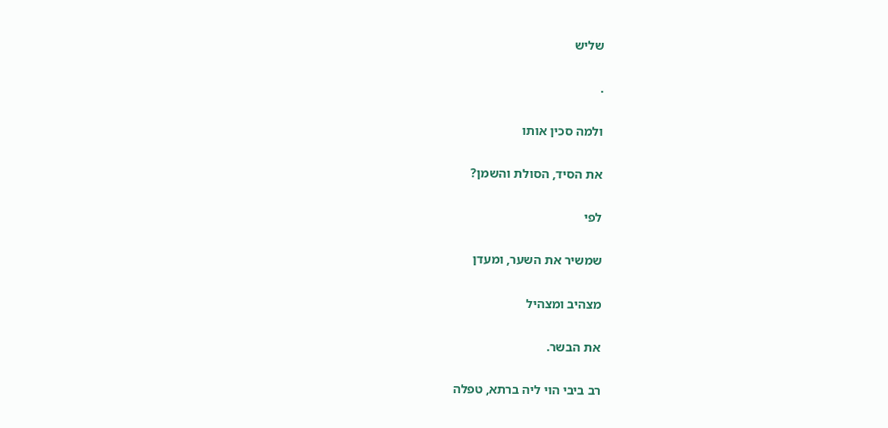שליש

.

ולמה סכין אותו

את הסיד, הסולת והשמן?

לפי

שמשיר את השער, ומעדן

מצהיב ומצהיל

את הבשר.

רב ביבי הוי ליה ברתא, טפלה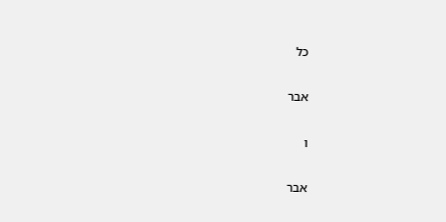כל

אבר

ו

אבר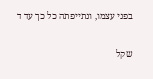בפני עצמו, ונתייפתה כל כך עד ד

שקל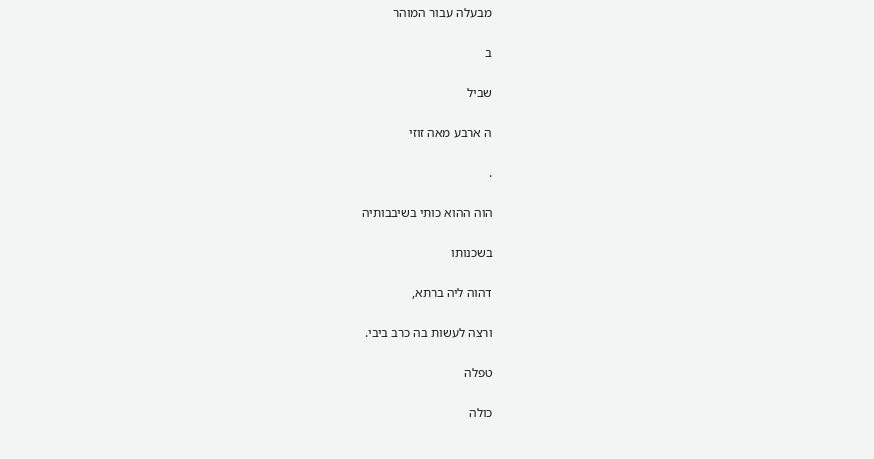מבעלה עבור המוהר

ב

שביל

ה ארבע מאה זוזי

.

הוה ההוא כותי בשיבבותיה

בשכנותו

דהוה ליה ברתא,

ורצה לעשות בה כרב ביבי.

טפלה

כולה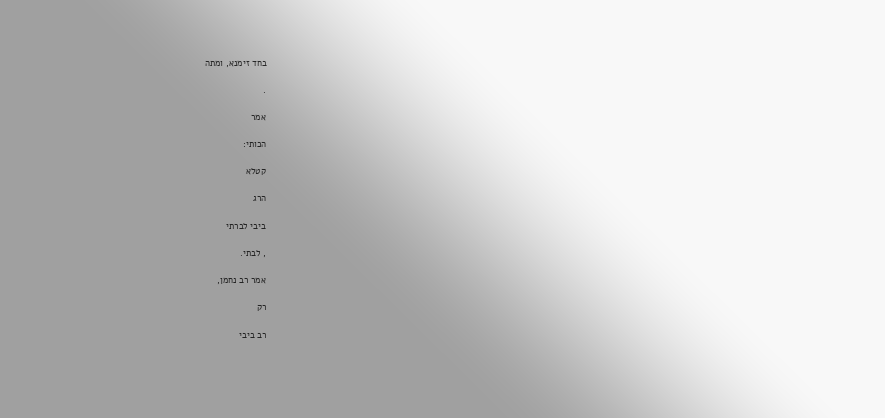בחד זימנא, ומתה

.

אמר

הכותי:

קטלא

הרג

ביבי לברתי

, לבתי.

אמר רב נחמן,

רק

רב ביבי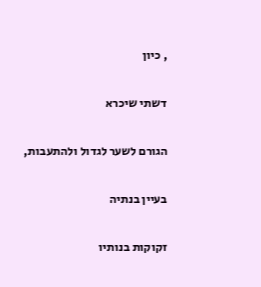, כיון

דשתי שיכרא

הגורם לשער לגדול ולהתעבות,

בעיין בנתיה

זקוקות בנותיו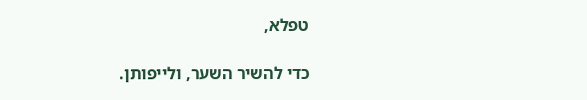טפלא,

כדי להשיר השער, ולייפותן.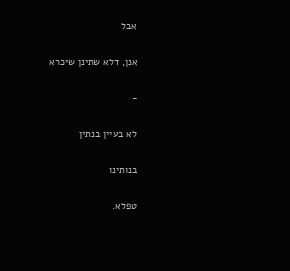אבל

אנן, דלא שתינן שיכרא

-

לא בעיין בנתין

בנותינו

טפלא.